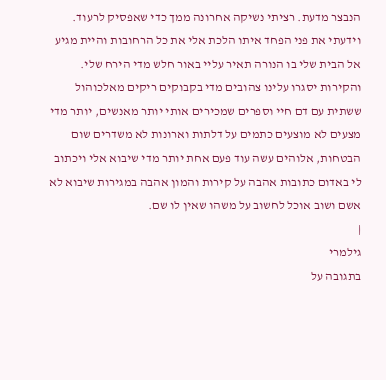הנבצר מדעת. רציתי נשיקה אחרונה ממך כדי שאפסיק לרעוד. וידעתי את פני הפחד איתו הלכת אלי את כל הרחובות והיית מגיע אל הבית שלי בו הנורה תאיר עליי באור חלש מדי הירח שלי. והקירות יסגרו עלינו צהובים מדי בקבוקים ריקים מאלכוהול ששתית עם דם חיי וספרים שמכירים אותי יותר מאנשים, יותר מדי מצעים לא מוצעים כתמים על דלתות וארונות לא משדרים שום הבטחות, אלוהים עשה עוד פעם אחת יותר מדי שיבוא אלי ויכתוב לי באדום כתובות אהבה על קירות והמון אהבה במגירות שיבוא לא אשם ושוב אוכל לחשוב על משהו שאין לו שם.
|
גילמרי
בתגובה על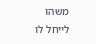משהו לייחל לו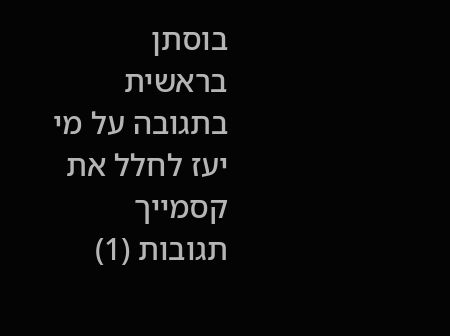בוסתן בראשית
בתגובה על מי יעז לחלל את קסמייך
תגובות (1)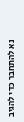נא להתחבר כדי להגיב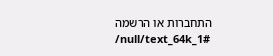התחברות או הרשמה
/null/text_64k_1#